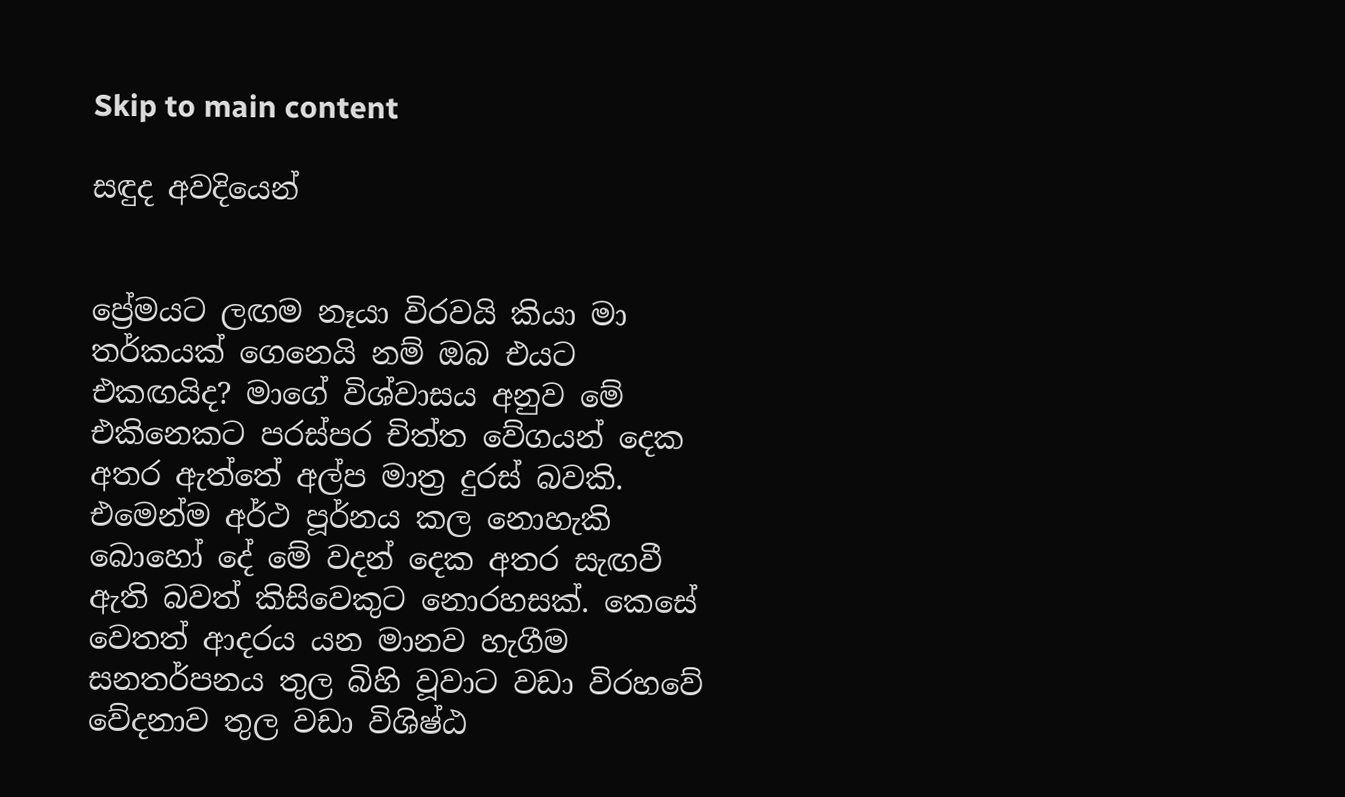Skip to main content

සඳුද අවදියෙන්


ප්‍රේමයට ලඟම නෑයා විරවයි කියා මා තර්කයක් ගෙනෙයි නම් ඔබ එයට එකඟයිද? මාගේ විශ්වාසය අනුව මේ එකිනෙකට පරස්පර චිත්ත වේගයන් දෙක අතර ඇත්තේ අල්ප මාත්‍ර දුරස් බවකි. එමෙන්ම අර්ථ පූර්නය කල නොහැකි බොහෝ දේ මේ වදන් දෙක අතර සැඟවී ඇති බවත් කිසිවෙකුට නොරහසක්. කෙසේ වෙතත් ආදරය යන මානව හැගීම සනතර්පනය තුල බිහි වූවාට වඩා විරහවේ වේදනාව තුල වඩා විශිෂ්ඨ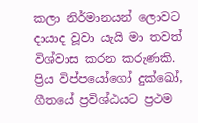කලා නිර්මානයන් ලොවට දායාද වූවා යැයි මා තවත් විශ්වාස කරන කරුණකි.
ප්‍රිය විප්පයෝගෝ දුක්ඛෝ, ගීතයේ ප්‍රවිශ්ඨයට ප්‍රථම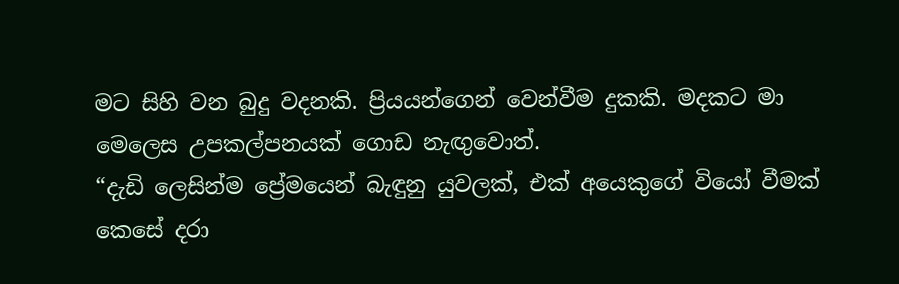මට සිහි වන බුදු වදනකි. ප්‍රියයන්ගෙන් වෙන්වීම දුකකි. මදකට මා මෙලෙස උපකල්පනයක් ගොඩ නැඟුවොත්.
“දැඩි ලෙසින්ම ප්‍රේමයෙන් බැඳුනු යුවලක්, එක් අයෙකුගේ වියෝ වීමක් කෙසේ දරා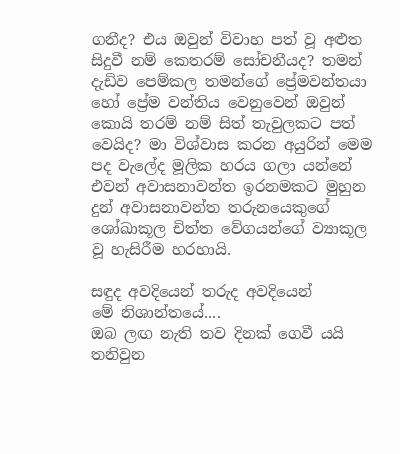ගනීද? එය ඔවුන් විවාහ පත් වූ අළුත සිදුවී නම් කෙතරම් සෝචනීයද? තමන් දැඩිව පෙම්කල තමන්ගේ ප්‍රේමවන්තයා හෝ ප්‍රේම වන්තිය වෙනුවෙන් ඔවුන් කොයි තරම් නම් සිත් තැවුලකට පත් වෙයිද? මා විශ්වාස කරන අයුරින් මෙම පද වැලේද මූලික හරය ගලා යන්නේ එවන් අවාසනාවන්ත ඉරනමකට මුහුන දුන් අවාසනාවන්ත තරුනයෙකුගේ ශෝඛාකූල චිත්ත වේගයන්ගේ ව්‍යාකූල වූ හැසිරීම හරහායි.

සඳුද අවදියෙන් තරුද අවදියෙන්
මේ නිශාන්තයේ....
ඔබ ලඟ නැති තව දිනක් ගෙවී යයි
තනිවුන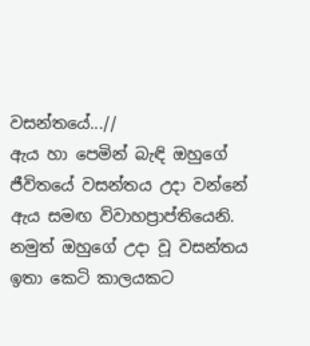වසන්තයේ...//
ඇය හා පෙමින් බැඳි ඔහුගේ ජීවිතයේ වසන්තය උදා වන්නේ ඇය සමඟ විවාහප්‍රාප්තියෙනි. නමුත් ඔහුගේ උදා වූ වසන්තය ඉතා කෙටි කාලයකට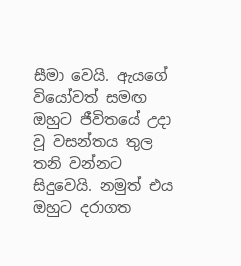සීමා වෙයි. ඇයගේ වියෝවත් සමඟ ඔහුට ජීවිතයේ උදා වූ වසන්තය තුල තනි වන්නට සිදුවෙයි. නමුත් එය ඔහුට දරාගත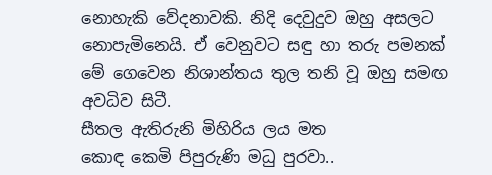නොහැකි වේදනාවකි. නිදි දෙවුදුව ඔහු අසලට නොපැමිනෙයි. ඒ වෙනුවට සඳු හා තරු පමනක් මේ ගෙවෙන නිශාන්තය තුල තනි වූ ඔහු සමඟ අවධිව සිටී.
සීතල ඇතිරුනි මිහිරිය ලය මත
කොඳ කෙමි පිපුරුණි මධු පුරවා..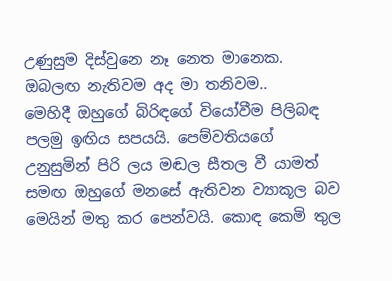උණුසුම දිස්වුනෙ නෑ නෙත මානෙක.
ඔබලඟ නැතිවම අද මා තනිවම..
මෙහිදී ඔහුගේ බිරිඳගේ වියෝවීම පිලිබඳ පලමු ඉඟිය සපයයි. පෙම්වතියගේ උනුසුමින් පිරි ලය මඬල සීතල වී යාමත් සමඟ ඔහුගේ මනසේ ඇතිවන ව්‍යාකූල බව මෙයින් මතු කර පෙන්වයි. කොඳ කෙමි තුල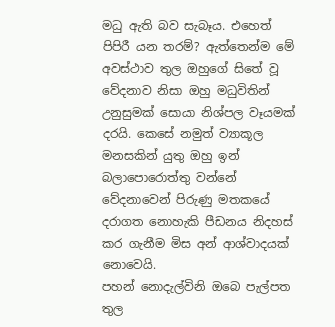මධු ඇති බව සැබෑය. එහෙත් පිපිරී යන තරම්? ඇත්තෙන්ම මේ අවස්ථාව තුල ඔහුගේ සිතේ වූ වේදනාව නිසා ඔහු මධුවිතින් උනුසුමක් සොයා නිශ්පල වෑයමක් දරයි. කෙසේ නමුත් ව්‍යාකූල මනසකින් යුතු ඔහු ඉන් බලාපොරොත්තු වන්නේ වේදනාවෙන් පිරුණු මතකයේ දරාගත නොහැකි පීඩනය නිදහස් කර ගැනීම මිස අන් ආශ්වාදයක් නොවෙයි.
පහන් නොදැල්විනි ඔබෙ පැල්පත තුල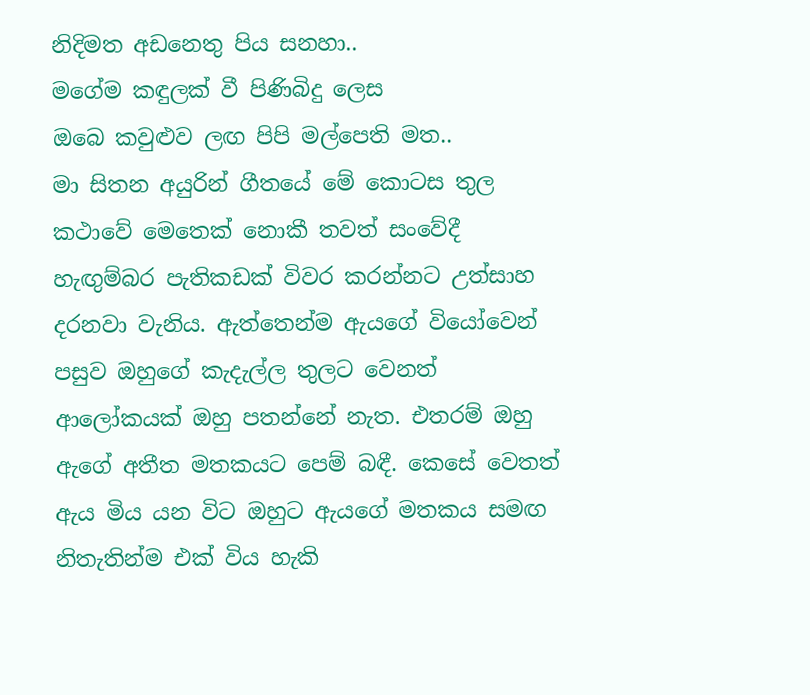නිදිමත අඩනෙතු පිය සනහා..
මගේම කඳුලක් වී පිණිබිදු ලෙස
ඔබෙ කවුළුව ලඟ පිපි මල්පෙති මත..
මා සිතන අයුරින් ගීතයේ මේ කොටස තුල කථාවේ මෙතෙක් නොකී තවත් සංවේදී හැඟුම්බර පැතිකඩක් විවර කරන්නට උත්සාහ දරනවා වැනිය. ඇත්තෙන්ම ඇයගේ වියෝවෙන් පසුව ඔහුගේ කැදැල්ල තුලට වෙනත් ආලෝකයක් ඔහු පතන්නේ නැත. එතරම් ඔහු ඇගේ අතීත මතකයට පෙම් බඳී. කෙසේ වෙතත් ඇය මිය යන විට ඔහුට ඇයගේ මතකය සමඟ නිතැතින්ම එක් විය හැකි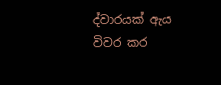ද්වාරයක් ඇය විවර කර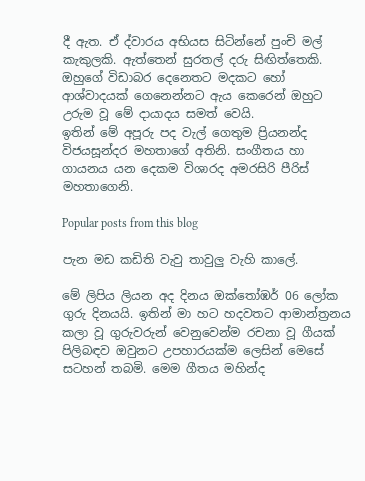දී ඇත. ඒ ද්වාරය අභියස සිටින්නේ පුංචි මල් කැකුලකි. ඇත්තෙන් සුරතල් දරු සිඟිත්තෙකි. ඔහුගේ විඩාබර දෙනෙතට මදකට හෝ ආශ්වාදයක් ගෙනෙන්නට ඇය කෙරෙන් ඔහුට උරුම වූ මේ දායාදය සමත් වෙයි.
ඉතින් මේ අපූරු පද වැල් ගෙතුම ප්‍රියනන්ද විජයසූන්දර මහතාගේ අතිනි. සංගීතය හා ගායනය යන දෙකම විශාරද අමරසිරි පීරිස් මහතාගෙනි.

Popular posts from this blog

පැන මඩ කඩිති වැවු තාවුලු වැහි කාලේ.

මේ ලිපිය ලියන අද දිනය ඔක්තෝඹර් 06 ලෝක ගුරු දිනයයි. ඉතින් මා හට හදවතට ආමාන්ත්‍රනය කලා වූ ගුරුවරුන් වෙනුවෙන්ම රචනා වූ ගීයක් පිලිබඳව ඔවුනට උපහාරයක්ම ලෙසින් මෙසේ සටහන් තබමි. මෙම ගීතය මහින්ද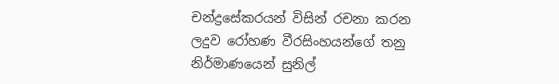චන්ද්‍රසේකරයන් විසින් රචනා කරන ලදුව රෝහණ වීරසිංහයන්ගේ තනු නිර්මාණයෙන් සුනිල්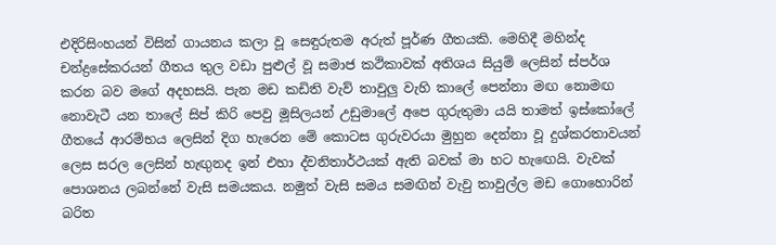එදිරිසිංහයන් විසින් ගායනය කලා වූ සෙඳුරුතම අරුත් පූර්ණ ගීතයකි. මෙහිදී මහින්ද චන්ද්‍රසේකරයන් ගීතය තුල වඩා පුළුල් වූ සමාජ කථිකාවක් අතිශය සියුම් ලෙසින් ස්පර්ශ කරන බව මගේ අදහසයි. පැන මඩ කඩිති වැව් තාවුලු වැහි කාලේ පෙන්නා මඟ නොමඟ නොවැටී යන තාලේ සිප් කිරි පෙවු මූසිලයන් උඩුමාලේ අපෙ ගුරුතුමා යයි තාමත් ඉස්කෝලේ ගීතයේ ආරම්භය ලෙසින් දිග හැරෙන මේ කොටස ගුරුවරයා මුහුන දෙන්නා වූ දුශ්කරතාවයන් ලෙස සරල ලෙසින් හැඟුනද ඉන් එහා ද්වනිතාර්ථයක් ඇති බවක් මා හට හැඟෙයි. වැවක් පොශනය ලබන්නේ වැසි සමයකය. නමුත් වැසි සමය සමඟින් වැවු තාවුල්ල මඩ ගොහොරින් බරිත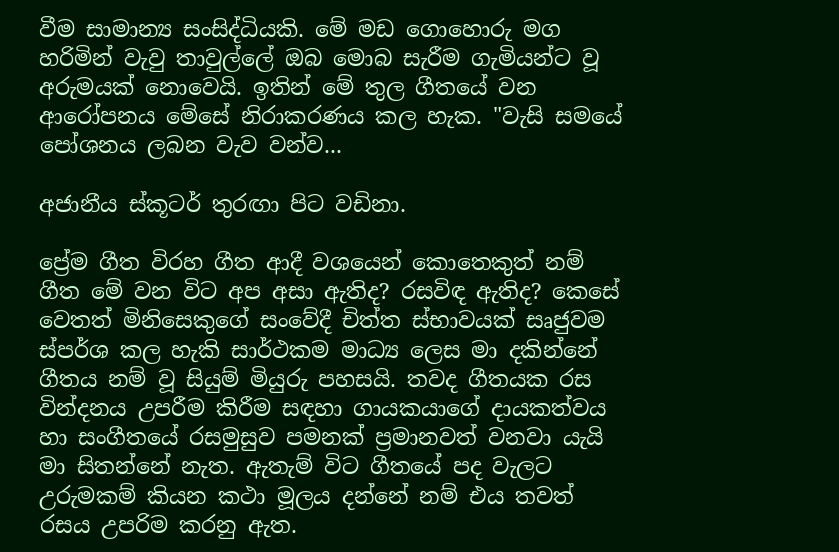වීම සාමාන්‍ය සංසිද්ධියකි. මේ මඩ ගොහොරු මග හරිමින් වැවු තාවුල්ලේ ඔබ මොබ සැරීම ගැමියන්ට වූ අරුමයක් නොවෙයි. ඉතින් මේ තුල ගීතයේ වන ආරෝපනය මේසේ නිරාකරණය කල හැක. "වැසි සමයේ පෝශනය ලබන වැව වන්ව...

අජානීය ස්කූටර් තුරඟා පිට වඩිනා.

ප්‍රේම ගීත විරහ ගීත ආදී වශයෙන් කොතෙකුත් නම් ගීත මේ වන විට අප අසා ඇතිද? රසවිඳ ඇතිද? කෙසේ වෙතත් මිනිසෙකුගේ සංවේදී චිත්ත ස්භාවයක් සෘජුවම ස්පර්ශ කල හැකි සාර්ථකම මාධ්‍ය ලෙස මා දකින්නේ ගීතය නම් වූ සියුම් මියුරු පහසයි. තවද ගීතයක රස වින්දනය උපරීම කිරීම සඳහා ගායකයාගේ දායකත්වය හා සංගීතයේ රසමුසුව පමනක් ප්‍රමානවත් වනවා යැයි මා සිතන්නේ නැත. ඇතැම් විට ගීතයේ පද වැලට උරුමකම් කියන කථා මූලය දන්නේ නම් එය තවත් රසය උපරිම කරනු ඇත.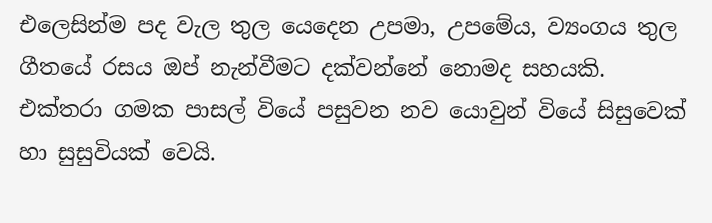එලෙසින්ම පද වැල තුල යෙදෙන උපමා, උපමේය, ව්‍යංගය තුල ගීතයේ රසය ඔප් නැන්වීමට දක්වන්නේ නොමද සහයකි. එක්තරා ගමක පාසල් වියේ පසුවන නව යොවුන් වියේ සිසුවෙක් හා සුසුවියක් වෙයි.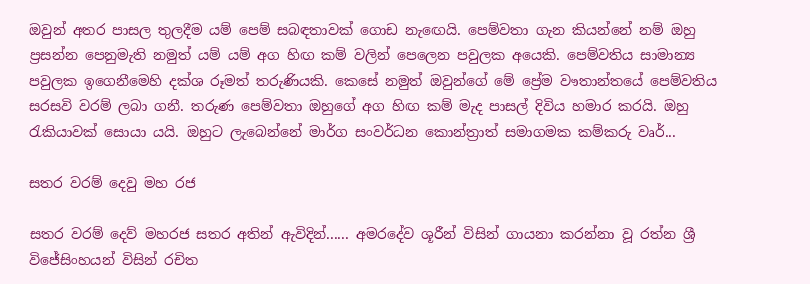ඔවුන් අතර පාසල තුලදීම යම් පෙම් සබඳතාවක් ගොඩ නැඟෙයි. පෙම්වතා ගැන කියන්නේ නම් ඔහු ප්‍රසන්න පෙනුමැති නමුත් යම් යම් අග හිඟ කම් වලින් පෙලෙන පවුලක අයෙකි. පෙම්වතිය සාමාන්‍ය පවුලක ඉගෙනීමෙහි දක්ශ රූමත් තරුණියකි. කෙසේ නමුත් ඔවුන්ගේ මේ ප්‍රේම වෟතාන්තයේ පෙම්වතිය සරසවි වරම් ලබා ගනී. තරුණ පෙම්වතා ඔහුගේ අග හිඟ කම් මැද පාසල් දිවිය හමාර කරයි. ඔහු රැකියාවක් සොයා යයි. ඔහුට ලැබෙන්නේ මාර්ග සංවර්ධන කොන්ත්‍රාත් සමාගමක කම්කරු වෘර්...

සතර වරම් දෙවු මහ රජ

සතර වරම් දෙව් මහරජ සතර අතින් ඇවිදින්...... අමරදේව ශූරීන් විසින් ගායනා කරන්නා වූ රත්න ශ්‍රී විජේසිංහයන් විසින් රචිත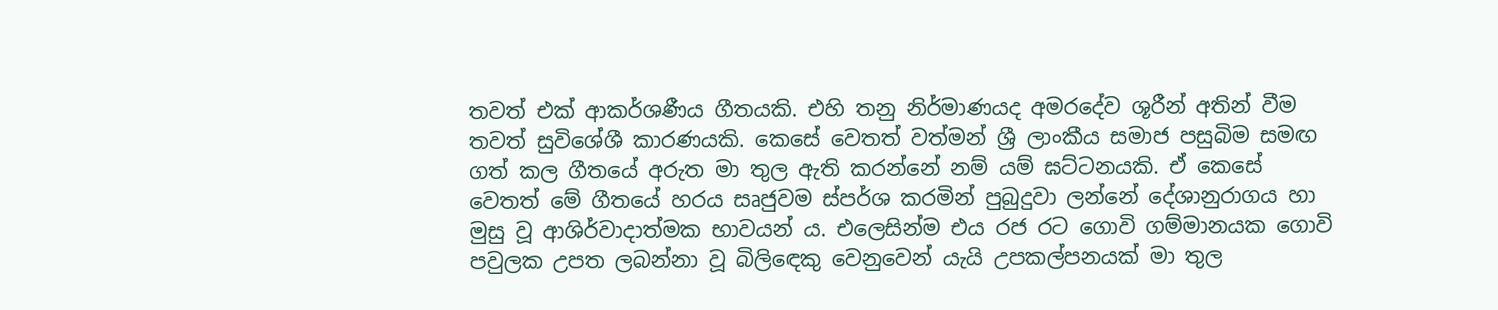තවත් එක් ආකර්ශණීය ගීතයකි. එහි තනු නිර්මාණයද අමරදේව ශූරීන් අතින් වීම තවත් සුවිශේශී කාරණයකි. කෙසේ වෙතත් වත්මන් ශ්‍රී ලාංකීය සමාජ පසුබිම සමඟ ගත් කල ගීත‍යේ අරුත මා තුල ඇති කරන්නේ නම් යම් ඝට්ටනයකි. ඒ කෙසේ වෙතත් මේ ගීතයේ හරය සෘජුවම ස්පර්ශ කරමින් පුබුදුවා ලන්නේ දේශානුරාගය හා මුසු වූ ආශිර්වාදාත්මක භාවයන් ය. එලෙසින්ම එය රජ රට ගොවි ගම්මානයක ගොවි පවුලක උපත ලබන්නා වූ බිලිඳෙකු වෙනුවෙන් යැයි උපකල්පනයක් මා තුල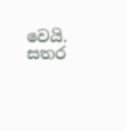වෙයි. සතර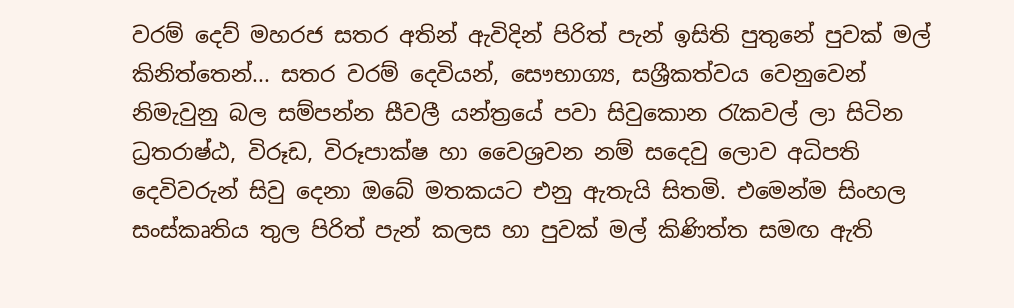වරම් දෙව් මහරජ සතර අතින් ඇවිදින් පිරිත් පැන් ඉසිති පුතුනේ පුවක් මල් කිනිත්තෙන්... සතර වරම් දෙවියන්, සෞභාග්‍ය, සශ්‍රීකත්වය වෙනුවෙන් නිමැවුනු බල සම්පන්න සීවලී යන්ත්‍රයේ පවා සිවුකොන රැකවල් ලා සිටින ධ්‍රතරාෂ්ඨ, විරූඩ, විරූපාක්ෂ හා වෛශ්‍රවන නම් සදෙවු ලොව අධිපති දෙවිවරුන් සිවු දෙනා ඔබේ මතකයට එනු ඇතැයි සිතමි. එමෙන්ම සිංහල සංස්කෘතිය තුල පිරිත් පැන් කලස හා පුවක් මල් කිණිත්ත සමඟ ඇති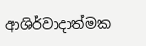ආශිර්වාදාත්මක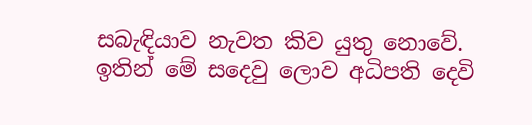සබැඳියාව නැවත කිව යුතු නොවේ. ඉතින් මේ සදෙවු ලොව අධිපති දෙවි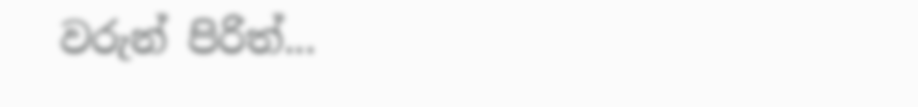වරුන් පිරිත්...